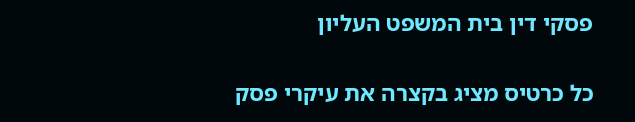פסקי דין בית המשפט העליון

כל כרטיס מציג בקצרה את עיקרי פסק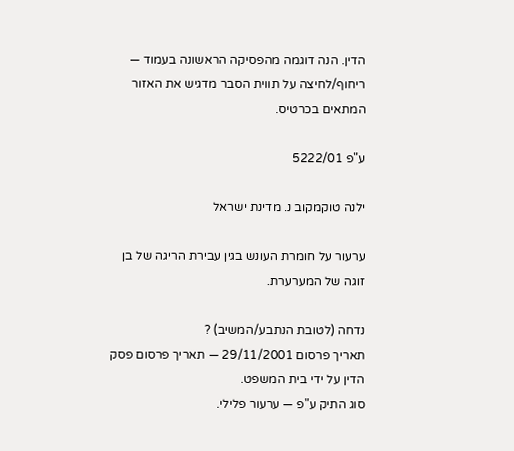הדין. הנה דוגמה מהפסיקה הראשונה בעמוד — ריחוף/לחיצה על תווית הסבר מדגיש את האזור המתאים בכרטיס.

ע"פ 5222/01

ילנה טוקמקוב נ. מדינת ישראל

ערעור על חומרת העונש בגין עבירת הריגה של בן זוגה של המערערת.

נדחה (לטובת הנתבע/המשיב) ?
תאריך פרסום 29/11/2001 — תאריך פרסום פסק הדין על ידי בית המשפט.
סוג התיק ע"פ — ערעור פלילי.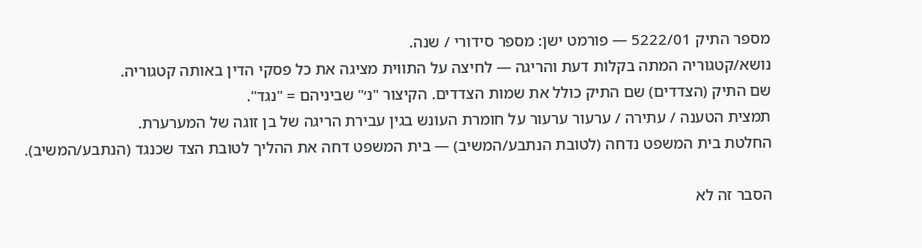מספר התיק 5222/01 — פורמט ישן: מספר סידורי / שנה.
נושא/קטגוריה המתה בקלות דעת והריגה — לחיצה על התווית מציגה את כל פסקי הדין באותה קטגוריה.
שם התיק (הצדדים) שם התיק כולל את שמות הצדדים. הקיצור "נ׳" שביניהם = "נגד".
תמצית הטענה / עתירה / ערעור ערעור על חומרת העונש בגין עבירת הריגה של בן זוגה של המערערת.
החלטת בית המשפט נדחה (לטובת הנתבע/המשיב) — בית המשפט דחה את ההליך לטובת הצד שכנגד (הנתבע/המשיב).

הסבר זה לא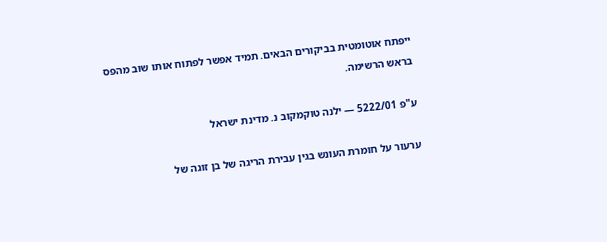ייפתח אוטומטית בביקורים הבאים. תמיד אפשר לפתוח אותו שוב מהפס בראש הרשימה.

ע"פ 5222/01 — ילנה טוקמקוב נ. מדינת ישראל

ערעור על חומרת העונש בגין עבירת הריגה של בן זוגה של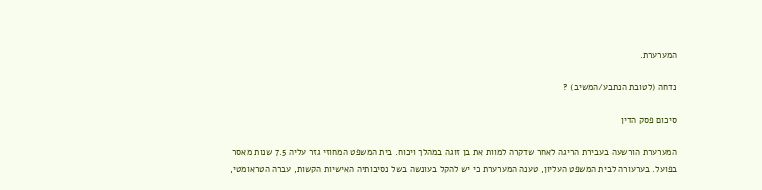המערערת.

נדחה (לטובת הנתבע/המשיב) ?

סיכום פסק הדין

המערערת הורשעה בעבירת הריגה לאחר שדקרה למוות את בן זוגה במהלך ויכוח. בית המשפט המחוזי גזר עליה 7.5 שנות מאסר בפועל. בערעורה לבית המשפט העליון, טענה המערערת כי יש להקל בעונשה בשל נסיבותיה האישיות הקשות, עברה הטראומטי,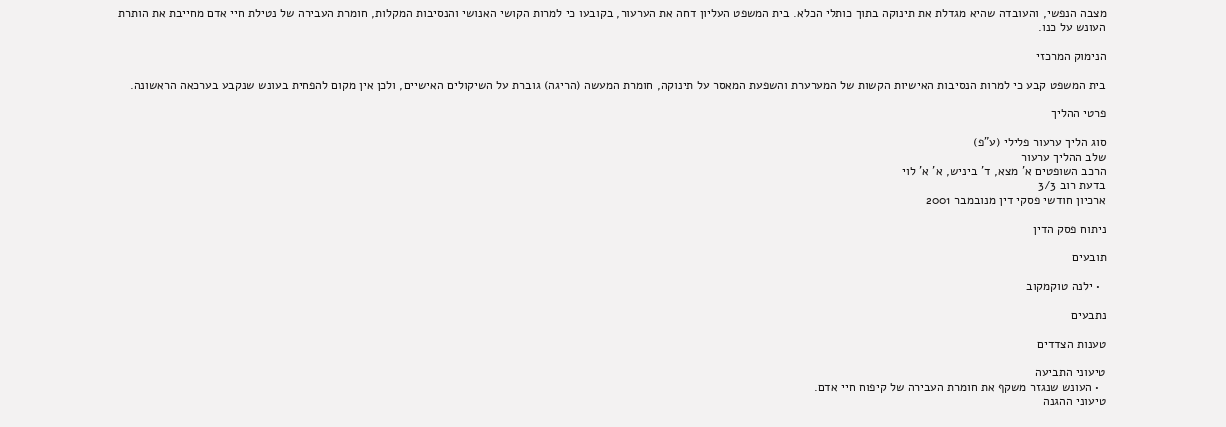מצבה הנפשי, והעובדה שהיא מגדלת את תינוקה בתוך כותלי הכלא. בית המשפט העליון דחה את הערעור, בקובעו כי למרות הקושי האנושי והנסיבות המקלות, חומרת העבירה של נטילת חיי אדם מחייבת את הותרת העונש על כנו.

הנימוק המרכזי

בית המשפט קבע כי למרות הנסיבות האישיות הקשות של המערערת והשפעת המאסר על תינוקה, חומרת המעשה (הריגה) גוברת על השיקולים האישיים, ולכן אין מקום להפחית בעונש שנקבע בערכאה הראשונה.

פרטי ההליך

סוג הליך ערעור פלילי (ע"פ)
שלב ההליך ערעור
הרכב השופטים א' מצא, ד' ביניש, א' א' לוי
בדעת רוב 3/3
ארכיון חודשי פסקי דין מנובמבר 2001

ניתוח פסק הדין

תובעים

  • ילנה טוקמקוב

נתבעים

טענות הצדדים

טיעוני התביעה
  • העונש שנגזר משקף את חומרת העבירה של קיפוח חיי אדם.
טיעוני ההגנה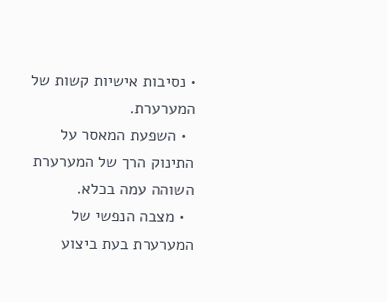• נסיבות אישיות קשות של המערערת.
  • השפעת המאסר על התינוק הרך של המערערת השוהה עמה בכלא.
  • מצבה הנפשי של המערערת בעת ביצוע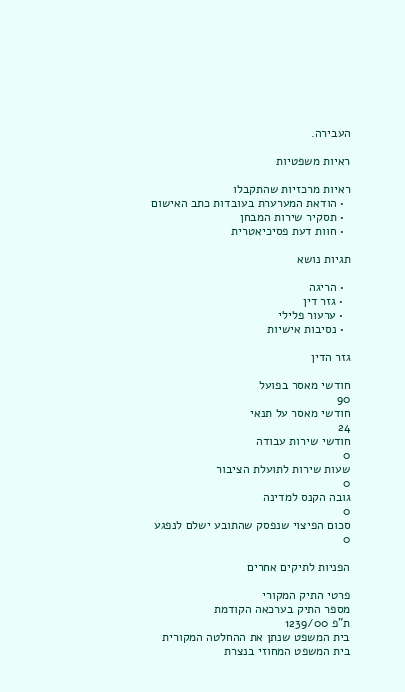העבירה.

ראיות משפטיות

ראיות מרכזיות שהתקבלו
  • הודאת המערערת בעובדות כתב האישום
  • תסקיר שירות המבחן
  • חוות דעת פסיכיאטרית

תגיות נושא

  • הריגה
  • גזר דין
  • ערעור פלילי
  • נסיבות אישיות

גזר הדין

חודשי מאסר בפועל
90
חודשי מאסר על תנאי
24
חודשי שירות עבודה
0
שעות שירות לתועלת הציבור
0
גובה הקנס למדינה
0
סכום הפיצוי שנפסק שהתובע ישלם לנפגע
0

הפניות לתיקים אחרים

פרטי התיק המקורי
מספר התיק בערכאה הקודמת
ת"פ 1239/00
בית המשפט שנתן את ההחלטה המקורית
בית המשפט המחוזי בנצרת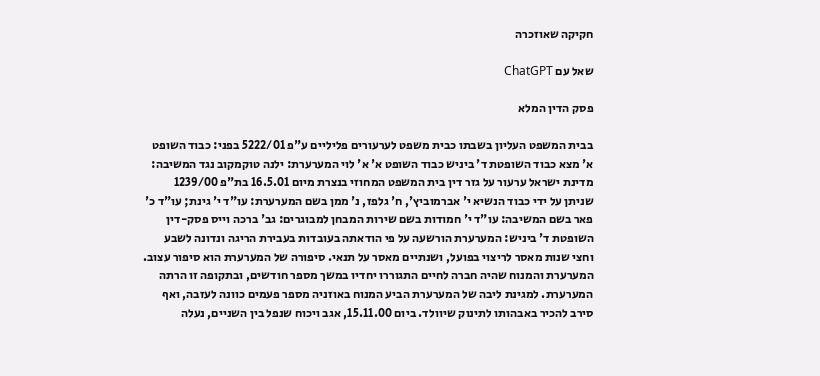חקיקה שאוזכרה

שאל עם ChatGPT

פסק הדין המלא

בבית המשפט העליון בשבתו כבית משפט לערעורים פליליים ע"פ 5222/01 בפני: כבוד השופט א' מצא כבוד השופטת ד' ביניש כבוד השופט א' א' לוי המערערת: ילנה טוקמקוב נגד המשיבה: מדינת ישראל ערעור על גזר דין בית המשפט המחוזי בנצרת מיום 16.5.01 בת"פ 1239/00 שניתן על ידי כבוד הנשיא י' אברמוביץ', ח' גלפז, נ' ממן בשם המערערת: עו"ד י' גינת; עו"ד כ' פאר בשם המשיבה: עו"ד י' חמודות בשם שירות המבחן למבוגרים: גב' ברכה וייס פסק-דין השופטת ד' ביניש: המערערת הורשעה על פי הודאתה בעובדות בעבירת הריגה ונדונה לשבע וחצי שנות מאסר לריצוי בפועל, ושנתיים מאסר על תנאי. סיפורה של המערערת הוא סיפור עצוב. המערערת והמנוח שהיה חברה לחיים התגוררו יחדיו במשך מספר חודשים, ובתקופה זו הרתה המערערת. למגינת ליבה של המערערת הביע המנוח באוזניה מספר פעמים כוונה לעזבה, ואף סירב להכיר באבהותו לתינוק שיוולד. ביום 15.11.00, אגב ויכוח שנפל בין השניים, נעלה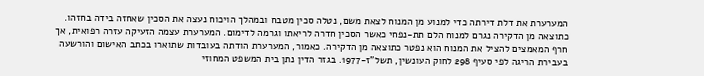המערערת את דלת דירתה כדי למנוע מן המנוח לצאת משם, נטלה סכין מטבח ובמהלך הויכוח נעצה את הסכין שאחזה בידה בחזהו. כתוצאה מן הדקירה נגרם למנוח הלם תת-נפחי כאשר הסכין חדרה לריאתו וגרמה לדימום. המערערת עצמה הזעיקה עזרה רפואית, אך חרף המאמצים להציל את המנוח הוא נפטר כתוצאה מן הדקירה. כאמור, המערערת הודתה בעובדות שתוארו בכתב האישום והורשעה בעבירת הריגה לפי סעיף 298 לחוק העונשין, תשל"ז-1977. בגזר הדין נתן בית המשפט המחוזי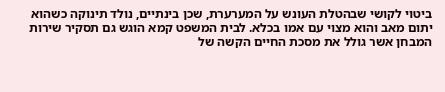ביטוי לקושי שבהטלת העונש על המערערת, שכן בינתיים, נולד תינוקה כשהוא יתום מאב והוא מצוי עם אמו בכלא. לבית המשפט קמא הוגש גם תסקיר שירות המבחן אשר גולל את מסכת החיים הקשה של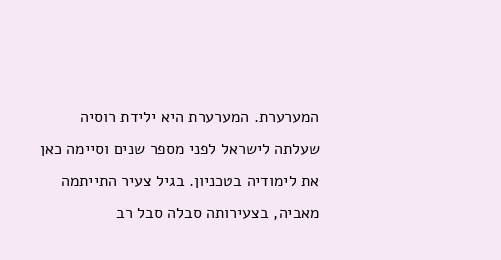המערערת. המערערת היא ילידת רוסיה שעלתה לישראל לפני מספר שנים וסיימה כאן את לימודיה בטכניון. בגיל צעיר התייתמה מאביה, בצעירותה סבלה סבל רב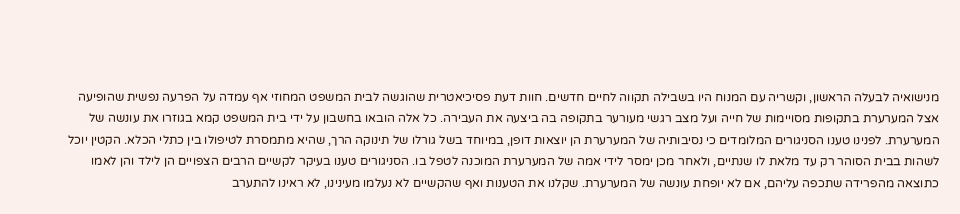מנישואיה לבעלה הראשון, וקשריה עם המנוח היו בשבילה תקווה לחיים חדשים. חוות דעת פסיכיאטרית שהוגשה לבית המשפט המחוזי אף עמדה על הפרעה נפשית שהופיעה אצל המערערת בתקופות מסויימות של חייה ועל מצב רגשי מעורער בתקופה בה ביצעה את העבירה. כל אלה הובאו בחשבון על ידי בית המשפט קמא בגוזרו את עונשה של המערערת. לפנינו טענו הסניגורים המלומדים כי נסיבותיה של המערערת הן יוצאות דופן, במיוחד בשל גורלו של תינוקה הרך, שהיא מתמסרת לטיפולו בין כתלי הכלא. הקטין יוכל לשהות בבית הסוהר רק עד מלאת לו שנתיים, ולאחר מכן ימסר לידי אמה של המערערת המוכנה לטפל בו. הסניגורים טענו בעיקר לקשיים הרבים הצפויים הן לילד והן לאמו כתוצאה מהפרידה שתכפה עליהם, אם לא יופחת עונשה של המערערת. שקלנו את הטענות ואף שהקשיים לא נעלמו מעינינו, לא ראינו להתערב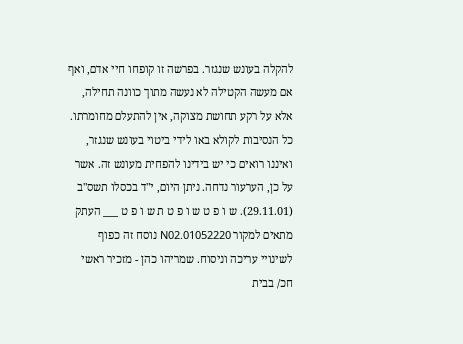להקלה בעונש שנגזר. בפרשה זו קופחו חיי אדם, ואף אם מעשה הקטילה לא נעשה מתוך כוונה תחילה, אלא על רקע תחושת מצוקה, אין להתעלם מחומרתו. כל הנסיבות לקולא באו לידי ביטוי בעונש שנגזר, ואיננו רואים כי יש בידינו להפחית מעונש זה. אשר על כן, הערעור נדחה. ניתן היום, י"ד בכסלו תשס"ב (29.11.01). ש ו פ ט ש ו פ ט ת ש ו פ ט ___ העתק מתאים למקור 01052220.N02 נוסח זה כפוף לשינויי עריכה וניסוח. שמריהו כהן - מזכיר ראשי חכ/ בבית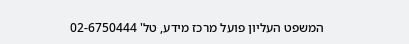המשפט העליון פועל מרכז מידע, טל' 02-6750444